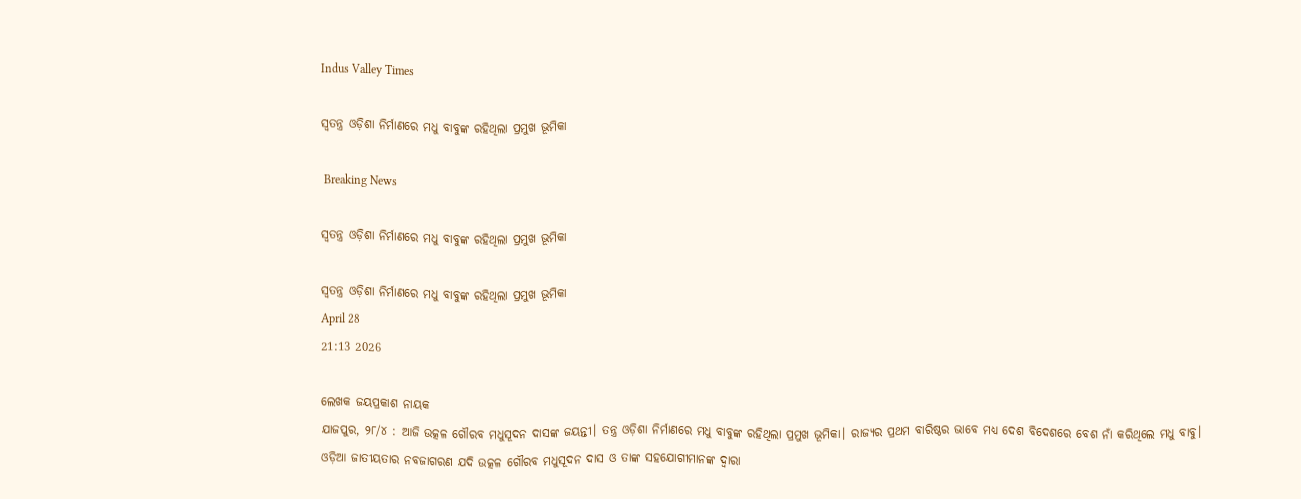Indus Valley Times

ସ୍ୱତନ୍ତ୍ର ଓଡ଼ିଶା ନିର୍ମାଣରେ ମଧୁ ବାବୁଙ୍କ ରହିଥିଲା ପ୍ରମୁଖ ଭୂମିକା

 Breaking News

ସ୍ୱତନ୍ତ୍ର ଓଡ଼ିଶା ନିର୍ମାଣରେ ମଧୁ ବାବୁଙ୍କ ରହିଥିଲା ପ୍ରମୁଖ ଭୂମିକା

ସ୍ୱତନ୍ତ୍ର ଓଡ଼ିଶା ନିର୍ମାଣରେ ମଧୁ ବାବୁଙ୍କ ରହିଥିଲା ପ୍ରମୁଖ ଭୂମିକା
April 28
21:13 2026

ଲେଖକ ଜୟପ୍ରକାଶ ନାୟକ
ଯାଜପୁର, ୨୮/୪ : ଆଜି ଉତ୍କଳ ଗୌରବ ମଧୁସୂଦନ ଦାସଙ୍କ ଜୟନ୍ତୀ। ତନ୍ତ୍ର ଓଡ଼ିଶା ନିର୍ମାଣରେ ମଧୁ ବାବୁଙ୍କ ରହିଥିଲା ପ୍ରମୁଖ ଭୂମିକା। ରାଜ୍ୟର ପ୍ରଥମ ବାରିଷ୍ଠର ଭାବେ ମଧ୍ୟ ଦେଶ ବିଦେଶରେ ବେଶ ନାଁ କରିଥିଲେ ମଧୁ ବାବୁ।
ଓଡ଼ିଆ ଜାତୀୟତାର ନବଜାଗରଣ ଯଦି ଉତ୍କଳ ଗୌରବ ମଧୁସୂଦନ ଦାସ ଓ ତାଙ୍କ ସହଯୋଗୀମାନଙ୍କ ଦ୍ୱାରା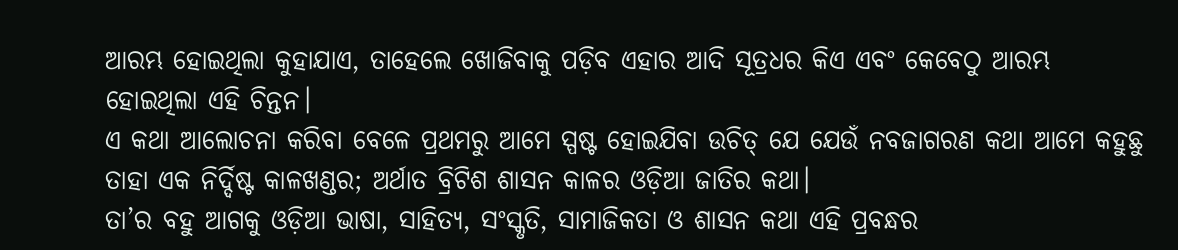ଆରମ୍ଭ ହୋଇଥିଲା କୁହାଯାଏ, ତାହେଲେ ଖୋଜିବାକୁ ପଡ଼ିବ ଏହାର ଆଦି ସୂତ୍ରଧର କିଏ ଏବଂ କେବେଠୁ ଆରମ୍ଭ ହୋଇଥିଲା ଏହି ଚିନ୍ତନ।
ଏ କଥା ଆଲୋଚନା କରିବା ବେଳେ ପ୍ରଥମରୁ ଆମେ ସ୍ପଷ୍ଟ ହୋଇଯିବା ଉଚିତ୍ ଯେ ଯେଉଁ ନବଜାଗରଣ କଥା ଆମେ କହୁଛୁ ତାହା ଏକ ନିର୍ଦ୍ଦିଷ୍ଟ କାଳଖଣ୍ଡର; ଅର୍ଥାତ ବ୍ରିଟିଶ ଶାସନ କାଳର ଓଡ଼ିଆ ଜାତିର କଥା।
ତା’ର ବହୁ ଆଗକୁ ଓଡ଼ିଆ ଭାଷା, ସାହିତ୍ୟ, ସଂସ୍କୃତି, ସାମାଜିକତା ଓ ଶାସନ କଥା ଏହି ପ୍ରବନ୍ଧର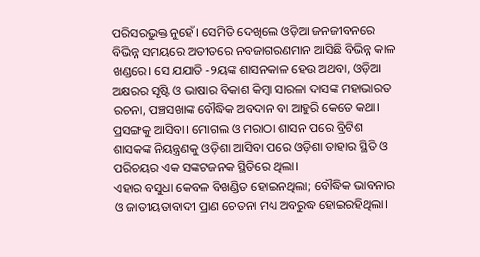ପରିସରଭୁକ୍ତ ନୁହେଁ। ସେମିତି ଦେଖିଲେ ଓଡ଼ିଆ ଜନଜୀବନରେ ବିଭିନ୍ନ ସମୟରେ ଅତୀତରେ ନବଜାଗରଣମାନ ଆସିଛି ବିଭିନ୍ନ କାଳ ଖଣ୍ଡରେ। ସେ ଯଯାତି -୨ୟଙ୍କ ଶାସନକାଳ ହେଉ ଅଥବା, ଓଡ଼ିଆ ଅକ୍ଷରର ସୃଷ୍ଟି ଓ ଭାଷାର ବିକାଶ କିମ୍ବା ସାରଳା ଦାସଙ୍କ ମହାଭାରତ ରଚନା, ପଞ୍ଚସଖାଙ୍କ ବୌଦ୍ଧିକ ଅବଦାନ ବା ଆହୁରି କେତେ କଥା।
ପ୍ରସଙ୍ଗକୁ ଆସିବା। ମୋଗଲ ଓ ମରାଠା ଶାସନ ପରେ ବ୍ରିଟିଶ ଶାସକଙ୍କ ନିୟନ୍ତ୍ରଣକୁ ଓଡ଼ିଶା ଆସିବା ପରେ ଓଡ଼ିଶା ତାହାର ସ୍ଥିତି ଓ ପରିଚୟର ଏକ ସଙ୍କଟଜନକ ସ୍ଥିତିରେ ଥିଲା।
ଏହାର ବସୁଧା କେବଳ ବିଖଣ୍ଡିତ ହୋଇନଥିଲା; ବୌଦ୍ଧିକ ଭାବନାର ଓ ଜାତୀୟତାବାଦୀ ପ୍ରାଣ ଚେତନା ମଧ୍ୟ ଅବରୁଦ୍ଧ ହୋଇରହିଥିଲା।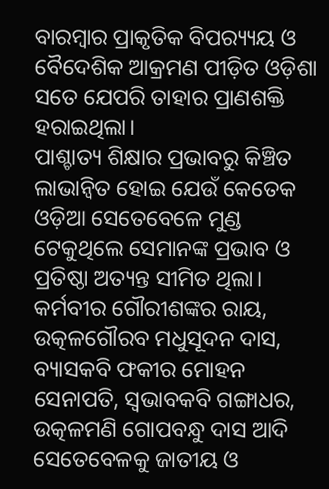ବାରମ୍ବାର ପ୍ରାକୃତିକ ବିପର‌୍ୟ୍ୟୟ ଓ ବୈଦେଶିକ ଆକ୍ରମଣ ପୀଡ଼ିତ ଓଡ଼ିଶା ସତେ ଯେପରି ତାହାର ପ୍ରାଣଶକ୍ତି ହରାଇଥିଲା।
ପାଶ୍ଚାତ୍ୟ ଶିକ୍ଷାର ପ୍ରଭାବରୁ କିଞ୍ଚିତ ଲାଭାନ୍ୱିତ ହୋଇ ଯେଉଁ କେତେକ ଓଡ଼ିଆ ସେତେବେଳେ ମୁଣ୍ଡ ଟେକୁଥିଲେ ସେମାନଙ୍କ ପ୍ରଭାବ ଓ ପ୍ରତିଷ୍ଠା ଅତ୍ୟନ୍ତ ସୀମିତ ଥିଲା। କର୍ମବୀର ଗୌରୀଶଙ୍କର ରାୟ, ଉତ୍କଳଗୌରବ ମଧୁସୂଦନ ଦାସ, ବ୍ୟାସକବି ଫକୀର ମୋହନ ସେନାପତି, ସ୍ୱଭାବକବି ଗଙ୍ଗାଧର, ଉତ୍କଳମଣି ଗୋପବନ୍ଧୁ ଦାସ ଆଦି ସେତେବେଳକୁ ଜାତୀୟ ଓ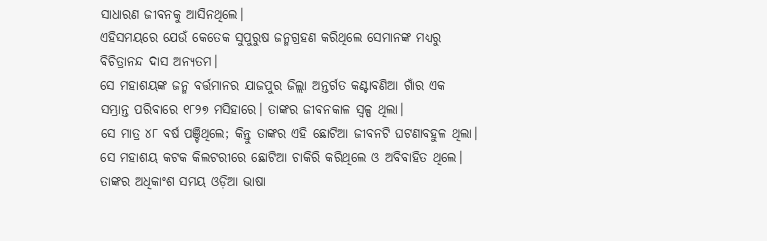ସାଧାରଣ ଜୀବନକୁ ଆସିନଥିଲେ।
ଏହିସମୟରେ ଯେଉଁ କେତେକ ସୁପୁରୁଷ ଜନ୍ମଗ୍ରହଣ କରିଥିଲେ ସେମାନଙ୍କ ମଧ୍ୟରୁ ବିଚିତ୍ରାନନ୍ଦ ଦାସ ଅନ୍ୟତମ।
ସେ ମହାଶୟଙ୍କ ଜନ୍ମ ବର୍ତ୍ତମାନର ଯାଜପୁର ଜିଲ୍ଲା ଅନ୍ତର୍ଗତ କଣ୍ଟାବଣିଆ ଗାଁର ଏକ ସମ୍ଭ୍ରାନ୍ତ ପରିବାରେ ୧୮୨୭ ମସିହାରେ। ତାଙ୍କର ଜୀବନକାଳ ସ୍ୱଳ୍ପ ଥିଲା।
ସେ ମାତ୍ର ୪୮ ବର୍ଷ ପଞ୍ଚିଥିଲେ; କିନ୍ତୁ ତାଙ୍କର ଏହି ଛୋଟିଆ ଜୀବନଟି ଘଟଣାବହୁଳ ଥିଲା।
ସେ ମହାଶୟ କଟକ କିଲଟରୀରେ ଛୋଟିଆ ଚାକିରି କରିଥିଲେ ଓ ଅବିବାହିତ ଥିଲେ। ତାଙ୍କର ଅଧିକାଂଶ ସମୟ ଓଡ଼ିଆ ଭାଷା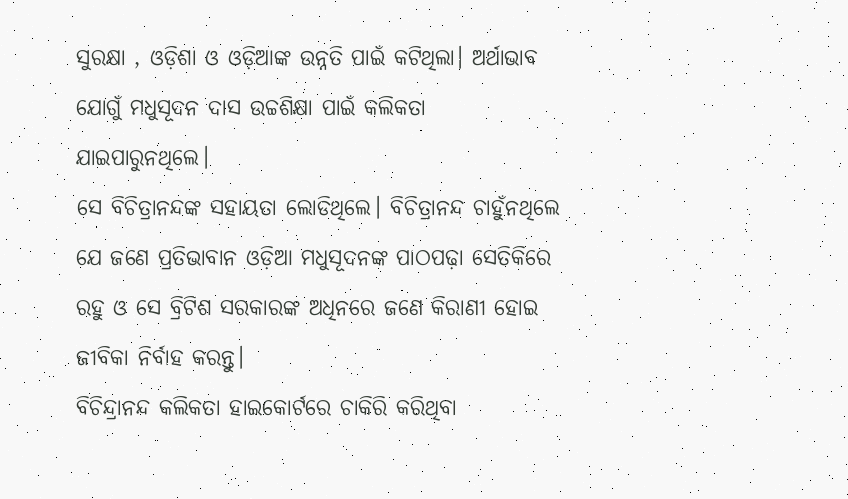ସୁରକ୍ଷା , ଓଡ଼ିଶା ଓ ଓଡ଼ିଆଙ୍କ ଉନ୍ନତି ପାଇଁ କଟିଥିଲା। ଅର୍ଥାଭାବ ଯୋଗୁଁ ମଧୁସୂଦନ ଦାସ ଉଚ୍ଚଶିକ୍ଷା ପାଇଁ କଲିକତା ଯାଇପାରୁନଥିଲେ।
ସେ ବିଚିତ୍ରାନନ୍ଦଙ୍କ ସହାୟତା ଲୋଡିଥିଲେ। ବିଚିତ୍ରାନନ୍ଦ ଚାହୁଁନଥିଲେ ଯେ ଜଣେ ପ୍ରତିଭାବାନ ଓଡ଼ିଆ ମଧୁସୂଦନଙ୍କ ପାଠପଢ଼ା ସେତିକିରେ ରହୁ ଓ ସେ ବ୍ରିଟିଶ ସରକାରଙ୍କ ଅଧିନରେ ଜଣେ କିରାଣୀ ହୋଇ ଜୀବିକା ନିର୍ବାହ କରନ୍ତୁ।
ବିଚିନ୍ଦ୍ରାନନ୍ଦ କଲିକତା ହାଇକୋର୍ଟରେ ଚାକିରି କରିଥିବା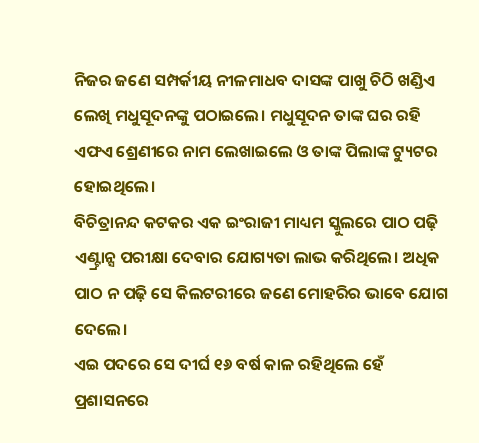ନିଜର ଜଣେ ସମ୍ପର୍କୀୟ ନୀଳମାଧବ ଦାସଙ୍କ ପାଖୁ ଚିଠି ଖଣ୍ଡିଏ ଲେଖି ମଧୁସୂଦନଙ୍କୁ ପଠାଇଲେ। ମଧୁସୂଦନ ତାଙ୍କ ଘର ରହି ଏଫଏ ଶ୍ରେଣୀରେ ନାମ ଲେଖାଇଲେ ଓ ତାଙ୍କ ପିଲାଙ୍କ ଟ୍ୟୁଟର ହୋଇଥିଲେ।
ବିଚିତ୍ରାନନ୍ଦ କଟକର ଏକ ଇଂରାଜୀ ମାଧ୍ୟମ ସ୍କୁଲରେ ପାଠ ପଢ଼ି ଏଣ୍ଟ୍ରାନ୍ସ ପରୀକ୍ଷା ଦେବାର ଯୋଗ୍ୟତା ଲାଭ କରିଥିଲେ। ଅଧିକ ପାଠ ନ ପଢ଼ି ସେ କିଲଟରୀରେ ଜଣେ ମୋହରିର ଭାବେ ଯୋଗ ଦେଲେ।
ଏଇ ପଦରେ ସେ ଦୀର୍ଘ ୧୬ ବର୍ଷ କାଳ ରହିଥିଲେ ହେଁ ପ୍ରଶାସନରେ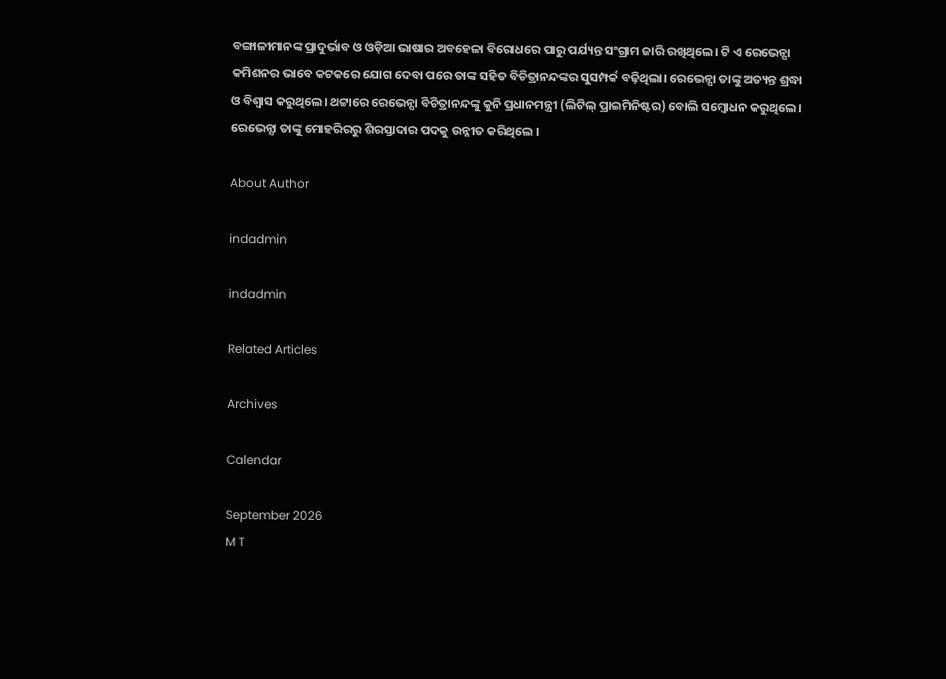ବଙ୍ଗାଳୀମାନଙ୍କ ପ୍ରାଦୁର୍ଭାବ ଓ ଓଡ଼ିଆ ଭାଷାର ଅବହେଳା ବିରୋଧରେ ପାରୁ ପର୍ଯ୍ୟନ୍ତ ସଂଗ୍ରାମ ଜାରି ରଖିଥିଲେ। ଟି ଏ ରେଭେନ୍ସା କମିଶନର ଭାବେ କଟକରେ ଯୋଗ ଦେବା ପରେ ତାଙ୍କ ସହିତ ବିଚିତ୍ରାନନ୍ଦଙ୍କର ସୁସମ୍ପର୍କ ବଢ଼ିଥିଲା। ରେଭେନ୍ସା ତାଙ୍କୁ ଅତ୍ୟନ୍ତ ଶ୍ରଦ୍ଧା ଓ ବିଶ୍ୱାସ କରୁଥିଲେ। ଥଟ୍ଟାରେ ରେଭେନ୍ସା ବିଚିତ୍ରାନନ୍ଦଙ୍କୁ କୁନି ପ୍ରଧାନମନ୍ତ୍ରୀ (ଲିଟିଲ୍ ପ୍ରାଇମିନିଷ୍ଟର) ବୋଲି ସମ୍ବୋଧନ କରୁଥିଲେ। ରେଭେନ୍ସା ତାଙ୍କୁ ମୋହରିରରୁ ଶିରସ୍ତାଦାର ପଦକୁ ଉନ୍ନୀତ କରିଥିଲେ ।

About Author

indadmin

indadmin

Related Articles

Archives

Calendar

September 2026
M T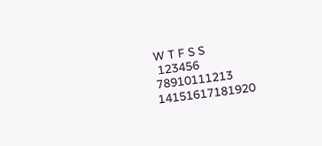W T F S S
 123456
78910111213
14151617181920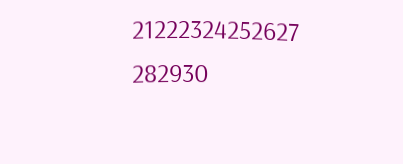21222324252627
282930